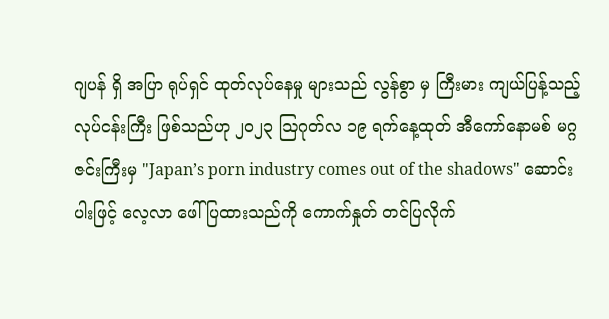ဂျပန် ရှိ အပြာ ရုပ်ရှင် ထုတ်လုပ်နေမှု များသည် လွန်စွာ မှ ကြီးမား ကျယ်ပြန့်သည့် လုပ်ငန်းကြီး ဖြစ်သည်ဟု ၂၀၂၃ ဩဂုတ်လ ၁၉ ရက်နေ့ထုတ် အီကော်နောမစ် မဂ္ဂဇင်းကြီးမှ "Japan’s porn industry comes out of the shadows" ဆောင်းပါးဖြင့် လေ့လာ ဖေါ်ပြထားသည်ကို ကောက်နှုတ် တင်ပြလိုက်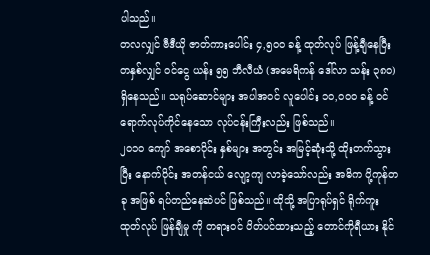ပါသည်။
တလလျှင် ဗီဒီယို ဇာတ်ကားပေါင်း ၄,၅၀၀ ခန့် ထုတ်လုပ် ဖြန့်ချီနေပြီး တနှစ်လျှင် ဝင်ငွေ ယန်း ၅၅ ဘီလီယံ (အမေရိကန် ဒေါ်လာ သန်း ၃၈၀) ရှိနေသည်။ သရုပ်ဆောင်များ အပါအဝင် လူပေါင်း ၁၀,၀၀၀ ခန့် ဝင်ရောက်လုပ်ကိုင်နေသော လုပ်ငန်းကြီးလည်း ဖြစ်သည်။
၂၀၁၀ ကျော် အစောပိုင်း နှစ်များ အတွင်း အမြင့်ဆုံးသို့ ထိုးတက်သွားပြီး နောက်ပိုင်း အတန်ငယ် လျော့ကျ လာခဲ့သော်လည်း အဓိက ပို့ကုန်တခု အဖြစ် ရပ်တည်နေဆဲပင် ဖြစ်သည်။ ထိုသို့ အပြာရုပ်ရှင် ရိုက်ကူး ထုတ်လုပ် ဖြန်ချီမှု ကို တရားဝင် ပိတ်ပင်ထားသည့် တောင်ကိုရီယား နိုင်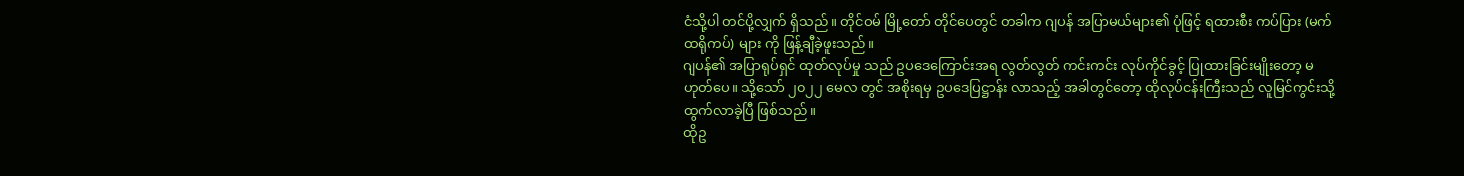ငံသို့ပါ တင်ပို့လျှက် ရှိသည်။ တိုင်ဝမ် မြို့တော် တိုင်ပေတွင် တခါက ဂျပန် အပြာမယ်များ၏ ပုံဖြင့် ရထားစီး ကပ်ပြား (မက်ထရိုကပ်) များ ကို ဖြန့်ချီခဲ့ဖူးသည်။
ဂျပန်၏ အပြာရုပ်ရှင် ထုတ်လုပ်မှု သည် ဥပဒေကြောင်းအရ လွတ်လွတ် ကင်းကင်း လုပ်ကိုင်ခွင့် ပြုထားခြင်းမျိုးတော့ မဟုတ်ပေ။ သို့သော် ၂၀၂၂ မေလ တွင် အစိုးရမှ ဥပဒေပြဋ္ဌာန်း လာသည့် အခါတွင်တော့ ထိုလုပ်ငန်းကြီးသည် လူမြင်ကွင်းသို့ ထွက်လာခဲ့ပြီ ဖြစ်သည်။
ထိုဥ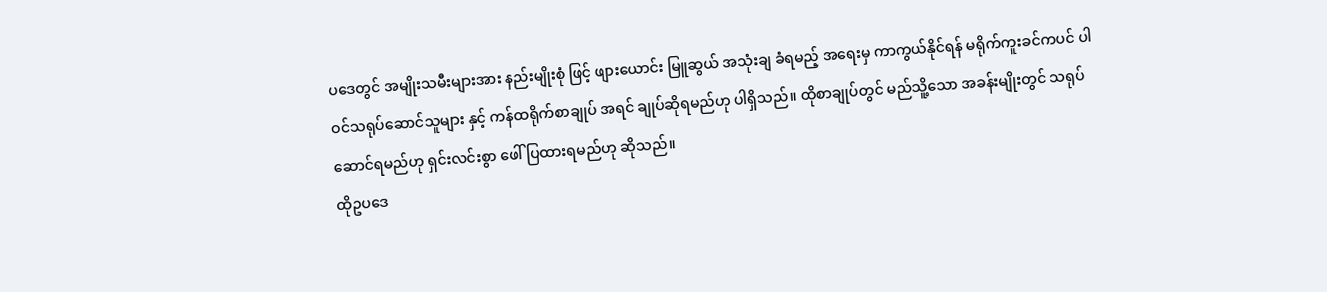ပဒေတွင် အမျိုးသမီးများအား နည်းမျိုးစုံ ဖြင့် ဖျားယောင်း မြူဆွယ် အသုံးချ ခံရမည့် အရေးမှ ကာကွယ်နိုင်ရန် မရိုက်ကူးခင်ကပင် ပါဝင်သရုပ်ဆောင်သူများ နှင့် ကန်ထရိုက်စာချုပ် အရင် ချုပ်ဆိုရမည်ဟု ပါရှိသည်။ ထိုစာချုပ်တွင် မည်သိူ့သော အခန်းမျိုးတွင် သရုပ်ဆောင်ရမည်ဟု ရှင်းလင်းစွာ ဖေါ်ပြထားရမည်ဟု ဆိုသည်။
ထိုဥပဒေ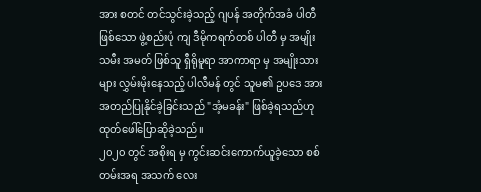အား စတင် တင်သွင်းခဲ့သည့် ဂျပန် အတိုက်အခံ ပါတီ ဖြစ်သော ဖွဲ့စည်းပုံ ကျ ဒီမိုကရက်တစ် ပါတီ မှ အမျိုးသမီး အမတ် ဖြစ်သူ ရှီရိုမူရာ အာကာရာ မှ အမျိုးသားများ လွှမ်းမိုးနေသည့် ပါလီမန် တွင် သူမ၏ ဥပဒေ အား အတည်ပြုနိုင်ခဲ့ခြင်းသည် "အံ့မခန်း" ဖြစ်ခဲ့ရသည်ဟု ထုတ်ဖေါ်ပြောဆိုခဲ့သည်။
၂၀၂၀ တွင် အစိုးရ မှ ကွင်းဆင်းကောက်ယူခဲ့သော စစ်တမ်းအရ အသက် လေး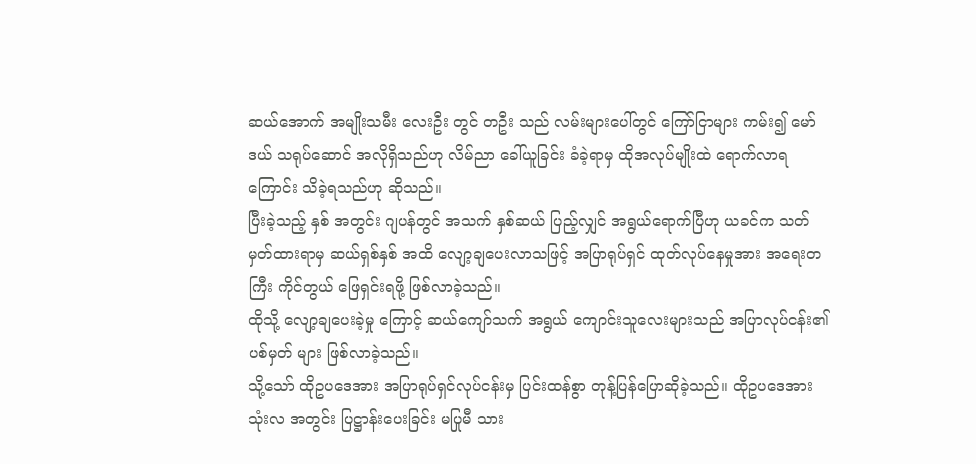ဆယ်အောက် အမျိုးသမီး လေးဦး တွင် တဦး သည် လမ်းများပေါ်တွင် ကြော်ငြာများ ကမ်း၍ မော်ဒယ် သရုပ်ဆောင် အလိုရှိသည်ဟု လိမ်ညာ ခေါ်ယူခြင်း ခံခဲ့ရာမှ ထိုအလုပ်မျိုးထဲ ရောက်လာရကြောင်း သိခဲ့ရသည်ဟု ဆိုသည်။
ပြီးခဲ့သည့် နှစ် အတွင်း ဂျပန်တွင် အသက် နှစ်ဆယ် ပြည့်လျှင် အရွယ်ရောက်ပြီဟု ယခင်က သတ်မှတ်ထားရာမှ ဆယ်ရှစ်နှစ် အထိ လျော့ချပေးလာသဖြင့် အပြာရုပ်ရှင် ထုတ်လုပ်နေမှုအား အရေးတကြီး ကိုင်တွယ် ဖြေရှင်းရဖို့ ဖြစ်လာခဲ့သည်။
ထိုသို့ လျော့ချပေးခဲ့မှု ကြောင့် ဆယ်ကျော်သက် အရွယ် ကျောင်းသူလေးများသည် အပြာလုပ်ငန်း၏ ပစ်မှတ် များ ဖြစ်လာခဲ့သည်။
သို့သော် ထိုဥပဒေအား အပြာရုပ်ရှင်လုပ်ငန်းမှ ပြင်းထန်စွာ တုန့်ပြန်ပြောဆိုခဲ့သည်။ ထိုဥပဒေအား သုံးလ အတွင်း ပြဋ္ဌာန်းပေးခြင်း မပြုမီ သား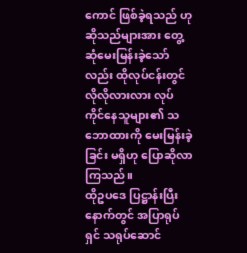ကောင် ဖြစ်ခဲ့ရသည် ဟု ဆိုသည်များအား တွေ့ဆုံမေးမြန်းခဲ့သော်လည်း ထိုလုပ်ငန်းတွင် လိုလိုလားလား လုပ်ကိုင်နေသူများ၏ သဘောထားကို မေးမြန်းခဲ့ခြင်း မရှိဟု ပြောဆိုလာကြသည်။
ထိုဥပဒေ ပြဋ္ဌာန်းပြီးနောက်တွင် အပြာရုပ်ရှင် သရုပ်ဆောင်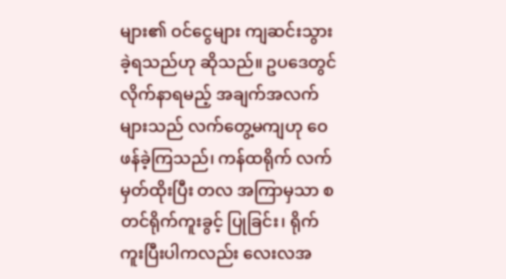များ၏ ဝင်ငွေများ ကျဆင်းသွားခဲ့ရသည်ဟု ဆိုသည်။ ဥပဒေတွင် လိုက်နာရမည့် အချက်အလက်များသည် လက်တွေ့မကျဟု ဝေဖန်ခဲ့ကြသည်၊ ကန်ထရိုက် လက်မှတ်ထိုးပြီး တလ အကြာမှသာ စတင်ရိုက်ကူးခွင့် ပြုခြင်း၊ ရိုက်ကူးပြီးပါကလည်း လေးလအ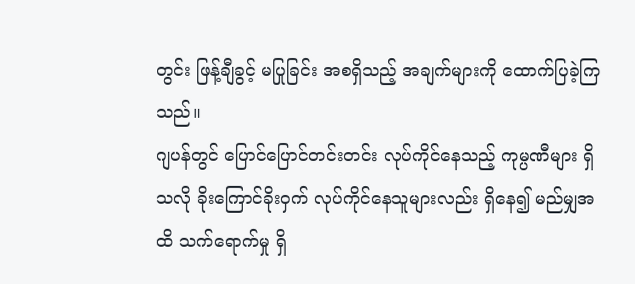တွင်း ဖြန့်ချီခွင့် မပြုခြင်း အစရှိသည့် အချက်များကို ထောက်ပြခဲ့ကြသည်။
ဂျပန်တွင် ပြောင်ပြောင်တင်းတင်း လုပ်ကိုင်နေသည့် ကုမ္ပဏီများ ရှိသလို ခိုးကြောင်ခိုးဝှက် လုပ်ကိုင်နေသူများလည်း ရှိနေ၍ မည်မျှအထိ သက်ရောက်မှု ရှိ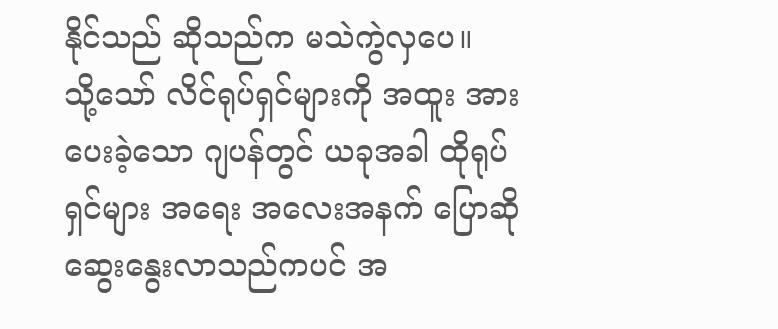နိုင်သည် ဆိုသည်က မသဲကွဲလှပေ။
သို့သော် လိင်ရုပ်ရှင်များကို အထူး အားပေးခဲ့သော ဂျပန်တွင် ယခုအခါ ထိုရုပ်ရှင်များ အရေး အလေးအနက် ပြောဆို ဆွေးနွေးလာသည်ကပင် အ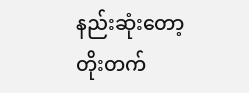နည်းဆုံးတော့ တိုးတက်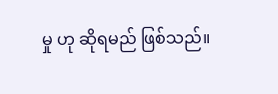မှု ဟု ဆိုရမည် ဖြစ်သည်။